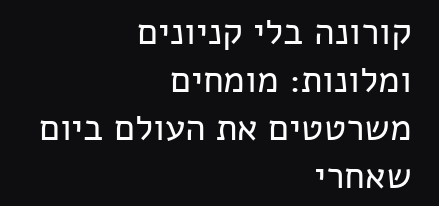קורונה בלי קניונים ומלונות: מומחים משרטטים את העולם ביום שאחרי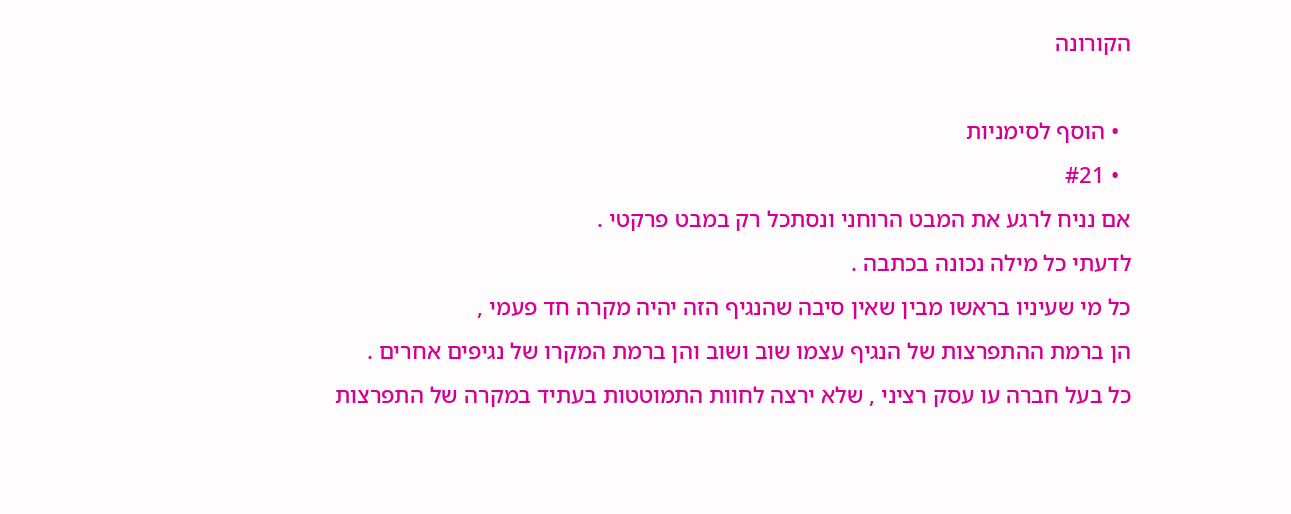הקורונה

  • הוסף לסימניות
  • #21
אם נניח לרגע את המבט הרוחני ונסתכל רק במבט פרקטי .
לדעתי כל מילה נכונה בכתבה .
כל מי שעיניו בראשו מבין שאין סיבה שהנגיף הזה יהיה מקרה חד פעמי ,
הן ברמת ההתפרצות של הנגיף עצמו שוב ושוב והן ברמת המקרו של נגיפים אחרים .
כל בעל חברה עו עסק רציני , שלא ירצה לחוות התמוטטות בעתיד במקרה של התפרצות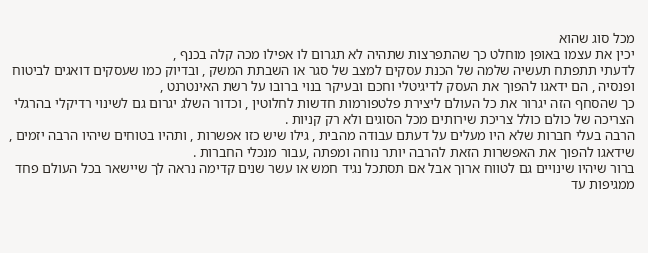מכל סוג שהוא
יכין את עצמו באופן מוחלט כך שהתפרצות שתהיה לא תגרום לו אפילו מכה קלה בכנף ,
לדעתי תתפתח תעשיה שלמה של הכנת עסקים למצב של סגר או השבתת המשק , ובדיוק כמו שעסקים דואגים לביטוח ופנסיה , הם ידאגו להפוך את העסק לדיגיטלי וחכם ובעיקר בנוי ברובו על רשת האינטרנט ,
כך שהסחף הזה יגרור את כל העולם ליצירת פלטפורמות חדשות לחלוטין , וכדור השלג יגרום גם לשינוי רדיקלי בהרגלי הצריכה של כולם כולל צריכת שירותים מכל הסוגים ולא רק קניות .
הרבה בעלי חברות שלא היו מעלים על דעתם עבודה מהבית , גילו שיש כזו אפשרות , ותהיו בטוחים שיהיו הרבה יזמים , שידאגו להפוך את האפשרות הזאת להרבה יותר נוחה ומפתה ,עבור מנכלי החברות .
ברור שיהיו שינויים גם לטווח ארוך אבל אם תסתכל נגיד חמש או עשר שנים קדימה נראה לך שיישאר בכל העולם פחד ממגיפות עד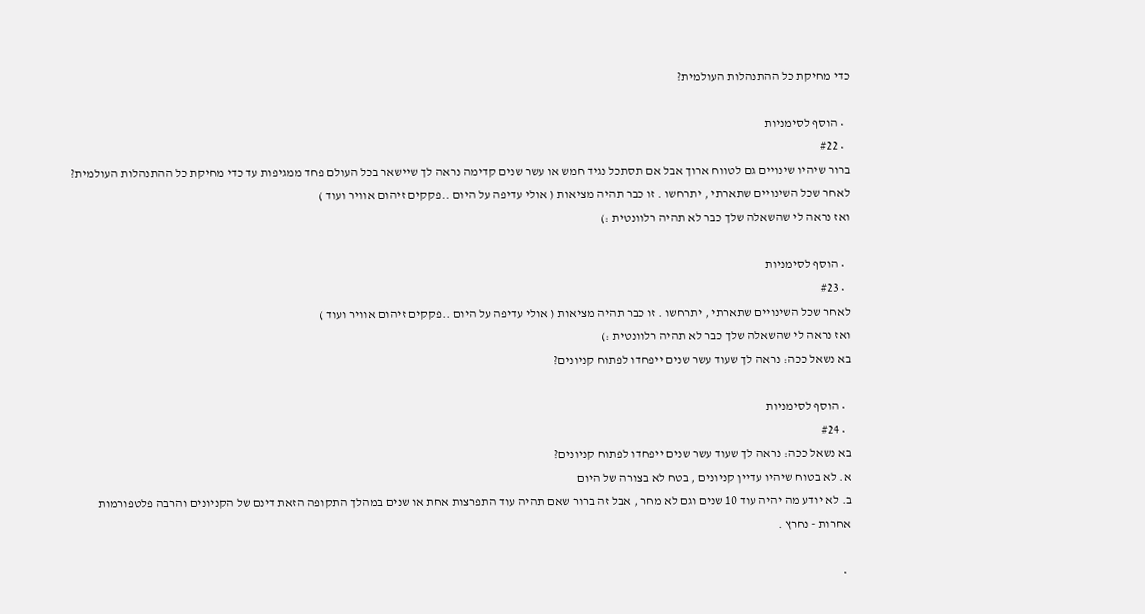כדי מחיקת כל ההתנהלות העולמית?

  • הוסף לסימניות
  • #22
ברור שיהיו שינויים גם לטווח ארוך אבל אם תסתכל נגיד חמש או עשר שנים קדימה נראה לך שיישאר בכל העולם פחד ממגיפות עד כדי מחיקת כל ההתנהלות העולמית?
לאחר שכל השינויים שתארתי , יתרחשו . זו כבר תהיה מציאות ( אולי עדיפה על היום ..פקקים זיהום אוויר ועוד )
ואז נראה לי שהשאלה שלך כבר לא תהיה רלוונטית :)

  • הוסף לסימניות
  • #23
לאחר שכל השינויים שתארתי , יתרחשו . זו כבר תהיה מציאות ( אולי עדיפה על היום ..פקקים זיהום אוויר ועוד )
ואז נראה לי שהשאלה שלך כבר לא תהיה רלוונטית :)
בא נשאל ככה: נראה לך שעוד עשר שנים ייפחדו לפתוח קניונים?

  • הוסף לסימניות
  • #24
בא נשאל ככה: נראה לך שעוד עשר שנים ייפחדו לפתוח קניונים?
א. לא בטוח שיהיו עדיין קניונים , בטח לא בצורה של היום
ב. לא יודע מה יהיה עוד 10 שנים וגם לא מחר , אבל זה ברור שאם תהיה עוד התפרצות אחת או שנים במהלך התקופה הזאת דינם של הקניונים והרבה פלטפורמות אחרות - נחרץ .

  •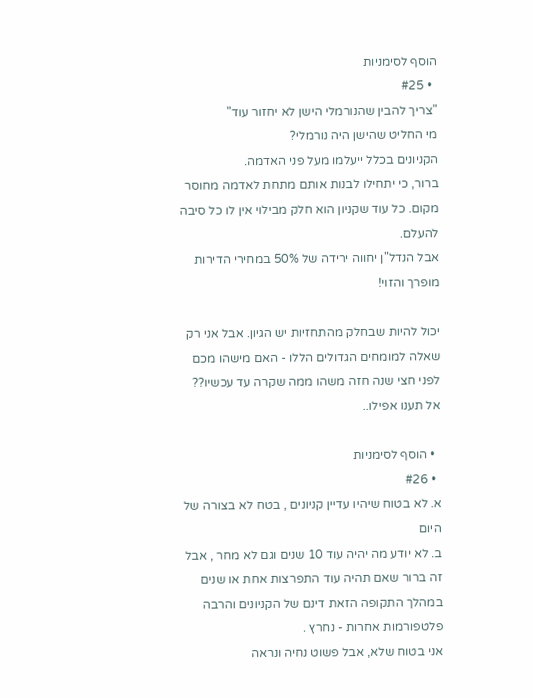הוסף לסימניות
  • #25
"צריך להבין שהנורמלי הישן לא יחזור עוד"
מי החליט שהישן היה נורמלי?
הקניונים בכלל ייעלמו מעל פני האדמה.
ברור, כי יתחילו לבנות אותם מתחת לאדמה מחוסר מקום. כל עוד שקניון הוא חלק מבילוי אין לו כל סיבה להעלם.
אבל הנדל"ן יחווה ירידה של 50% במחירי הדירות
מופרך והזוי!

יכול להיות שבחלק מהתחזיות יש הגיון. אבל אני רק שאלה למומחים הגדולים הללו - האם מישהו מכם לפני חצי שנה חזה משהו ממה שקרה עד עכשיו??
אל תענו אפילו..

  • הוסף לסימניות
  • #26
א. לא בטוח שיהיו עדיין קניונים , בטח לא בצורה של היום
ב. לא יודע מה יהיה עוד 10 שנים וגם לא מחר , אבל זה ברור שאם תהיה עוד התפרצות אחת או שנים במהלך התקופה הזאת דינם של הקניונים והרבה פלטפורמות אחרות - נחרץ .
אני בטוח שלא, אבל פשוט נחיה ונראה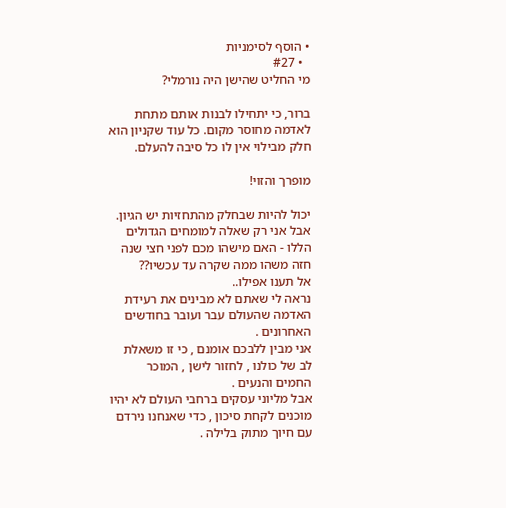• הוסף לסימניות
  • #27
מי החליט שהישן היה נורמלי?

ברור, כי יתחילו לבנות אותם מתחת לאדמה מחוסר מקום. כל עוד שקניון הוא חלק מבילוי אין לו כל סיבה להעלם.

מופרך והזוי!

יכול להיות שבחלק מהתחזיות יש הגיון. אבל אני רק שאלה למומחים הגדולים הללו - האם מישהו מכם לפני חצי שנה חזה משהו ממה שקרה עד עכשיו??
אל תענו אפילו..
נראה לי שאתם לא מבינים את רעידת האדמה שהעולם עבר ועובר בחודשים האחרונים .
אני מבין ללבכם אומנם , כי זו משאלת לב של כולנו , לחזור לישן , המוכר החמים והנעים .
אבל מליוני עסקים ברחבי העולם לא יהיו מוכנים לקחת סיכון , כדי שאנחנו נירדם עם חיוך מתוק בלילה .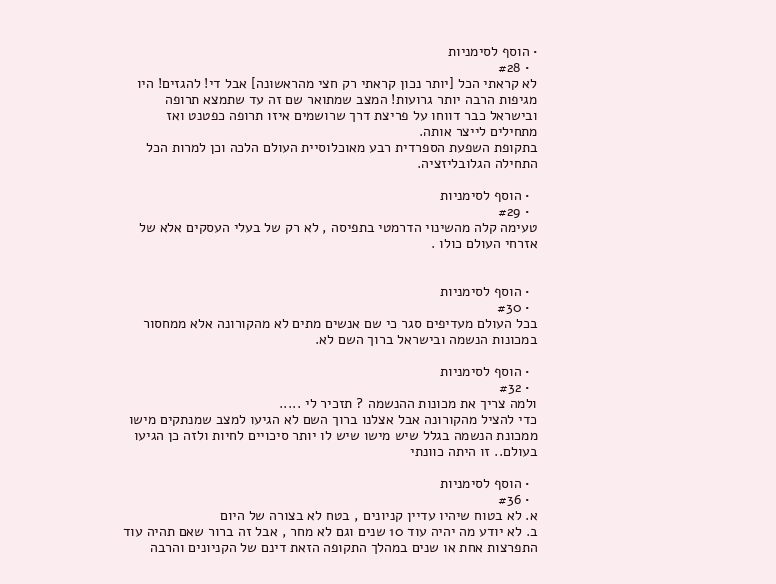• הוסף לסימניות
  • #28
לא קראתי הכל [יותר נכון קראתי רק חצי מהראשונה] אבל די! להגזים! היו מגיפות הרבה יותר גרועות! המצב שמתואר שם זה עד שתמצא תרופה ובישראל כבר דווחו על פריצת דרך שרושמים איזו תרופה כפטנט ואז מתחילים לייצר אותה.
בתקופת השפעת הספרדית רבע מאוכלוסיית העולם הלכה וכן למרות הכל התחילה הגלובליזציה.

  • הוסף לסימניות
  • #29
טעימה קלה מהשינוי הדרמטי בתפיסה , לא רק של בעלי העסקים אלא של אזרחי העולם כולו .


  • הוסף לסימניות
  • #30
בכל העולם מעדיפים סגר כי שם אנשים מתים לא מהקורונה אלא ממחסור במכונות הנשמה ובישראל ברוך השם לא.

  • הוסף לסימניות
  • #32
ולמה צריך את מכונות ההנשמה ? תזכיר לי .....
כדי להציל מהקורונה אבל אצלנו ברוך השם לא הגיעו למצב שמנתקים מישו ממכונת הנשמה בגלל שיש מישו שיש לו יותר סיכויים לחיות ולזה כן הגיעו בעולם.. זו היתה כוונתי

  • הוסף לסימניות
  • #36
א. לא בטוח שיהיו עדיין קניונים , בטח לא בצורה של היום
ב. לא יודע מה יהיה עוד 10 שנים וגם לא מחר , אבל זה ברור שאם תהיה עוד התפרצות אחת או שנים במהלך התקופה הזאת דינם של הקניונים והרבה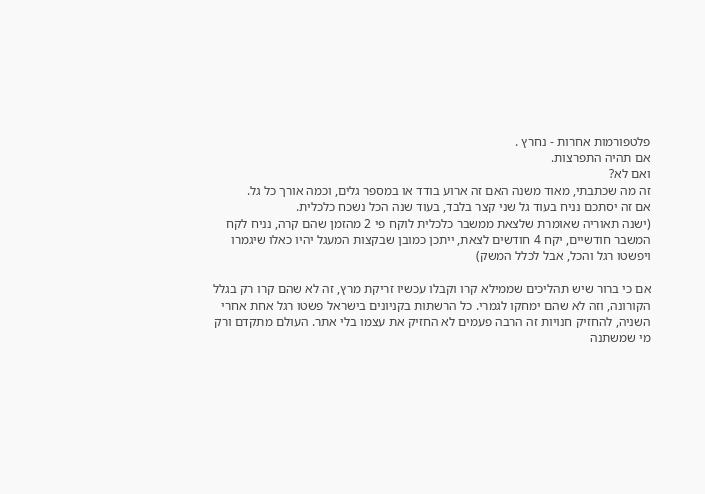פלטפורמות אחרות - נחרץ .
אם תהיה התפרצות.
ואם לא?
זה מה שכתבתי, מאוד משנה האם זה ארוע בודד או במספר גלים, וכמה אורך כל גל.
אם זה יסתכם נניח בעוד גל שני קצר בלבד, בעוד שנה הכל נשכח כלכלית.
(ישנה תאוריה שאומרת שלצאת ממשבר כלכלית לוקח פי 2 מהזמן שהם קרה, נניח לקח המשבר חודשיים, יקח 4 חודשים לצאת, ייתכן כמובן שבקצות המעגל יהיו כאלו שיגמרו ויפשטו רגל והכל, אבל לכלל המשק)

אם כי ברור שיש תהליכים שממילא קרו וקבלו עכשיו זריקת מרץ, זה לא שהם קרו רק בגלל הקורונה, וזה לא שהם ימחקו לגמרי. כל הרשתות בקניונים בישראל פשטו רגל אחת אחרי השניה, להחזיק חנויות זה הרבה פעמים לא החזיק את עצמו בלי אתר. העולם מתקדם ורק מי שמשתנה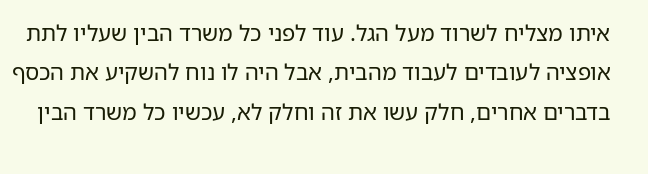איתו מצליח לשרוד מעל הגל. עוד לפני כל משרד הבין שעליו לתת אופציה לעובדים לעבוד מהבית, אבל היה לו נוח להשקיע את הכסף בדברים אחרים, חלק עשו את זה וחלק לא, עכשיו כל משרד הבין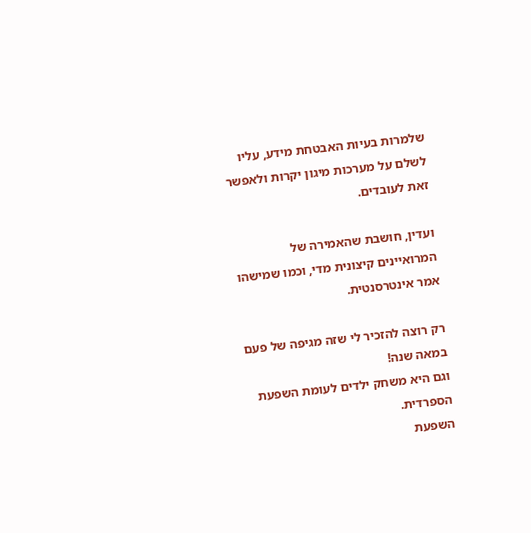שלמרות בעיות האבטחת מידע, עליו לשלם על מערכות מיגון יקרות ולאפשר זאת לעובדים.

ועדין, חושבת שהאמירה של המרואיינים קיצונית מדי, וכמו שמישהו אמר אינטרסנטית.

רק רוצה להזכיר לי שזה מגיפה של פעם במאה שנה!
וגם היא משחק ילדים לעומת השפעת הספרדית.
השפעת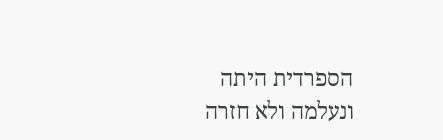הספרדית היתה ונעלמה ולא חזרה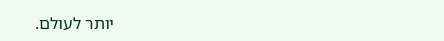יותר לעולם.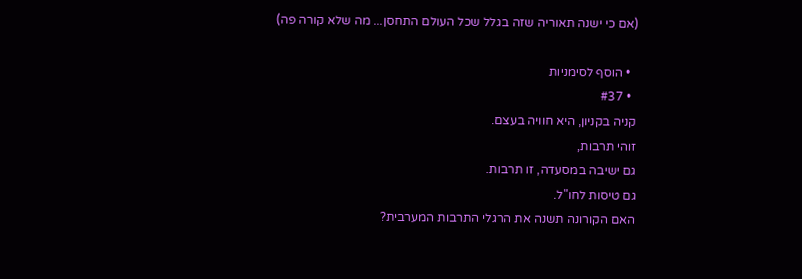(אם כי ישנה תאוריה שזה בגלל שכל העולם התחסן... מה שלא קורה פה)

  • הוסף לסימניות
  • #37
קניה בקניון, היא חוויה בעצם.
זוהי תרבות,
גם ישיבה במסעדה, זו תרבות.
גם טיסות לחו"ל.
האם הקורונה תשנה את הרגלי התרבות המערבית?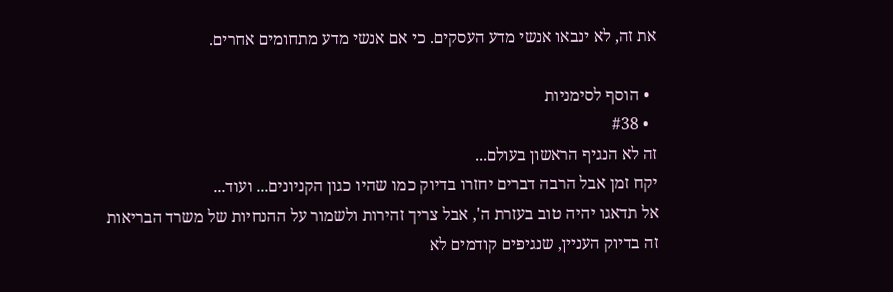את זה, לא ינבאו אנשי מדע העסקים. כי אם אנשי מדע מתחומים אחרים.

  • הוסף לסימניות
  • #38
זה לא הנגיף הראשון בעולם...
יקח זמן אבל הרבה דברים יחזרו בדיוק כמו שהיו כגון הקניונים... ועוד...
אל תדאגו יהיה טוב בעזרת ה', אבל צריך זהירות ולשמור על ההנחיות של משרד הבריאות
זה בדיוק העניין, שנגיפים קודמים לא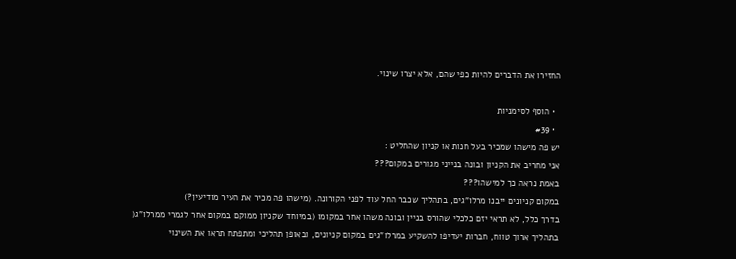החזירו את הדברים להיות כפי שהם, אלא יצרו שינוי.

  • הוסף לסימניות
  • #39
יש פה מישהו שמכיר בעל חנות או קניון שהחליט :
אני מחריב את הקניון ובונה בנייני מגורים במקום???
באמת נראה כך למישהו???
במקום קניונים ייבנו מרלו"גים, בתהליך שכבר החל עוד לפני הקורונה. (מישהו פה מכיר את העיר מודיעין?)
בדרך כלל, לא תראי יזם כלכלי שהורס בניין ובונה משהו אחר במקומו (במיוחד שקניון ממוקם במקום אחר לגמרי ממרלו"ג(
בתהליך ארוך טווח, חברות יעדיפו להשקיע במרלו"גים במקום קניונים, ובאופן תהליכי ומתפתח תראו את השינוי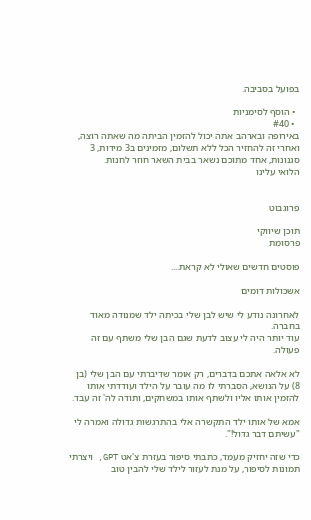בפועל בסביבה.

  • הוסף לסימניות
  • #40
באירופה ובארהב אתה יכול להזמין הביתה מה שאתה רוצה, ואחרי זה להחזיר הכל ללא תשלום, מזמינים ב3 מידות, 3 סגנונות, אחד מתוכם נשאר בבית השאר חוזר לחנות.
הלואי עלינו


פרוגבוט

תוכן שיווקי
פרסומת

פוסטים חדשים שאולי לא קראת....

אשכולות דומים

לאחרונה נודע לי שיש לבן שלי בכיתה ילד שמנודה מאוד בחברה.
עוד יותר היה לי עצוב לדעת שגם הבן שלי משתף עם זה פעולה.

לא אלאה אתכם בדברים, רק אומר שדיברתי עם הבן שלי (בן 8) על הנושא, הסברתי לו מה עובר על הילד ועודדתי אותו להזמין אותו אליו ולשתף אותו במשחקים, ותודה לה' זה עבד.

אמא של אותו ילד התקשרה אלי בהתרגשות גדולה ואמרה לי "עשיתם דבר גדול!".

כדי שזה יחזיק מעמד, כתבתי סיפור בעזרת צ'אט GPT, ויצרתי תמונות לסיפור, על מנת לעזור לילד שלי להבין טוב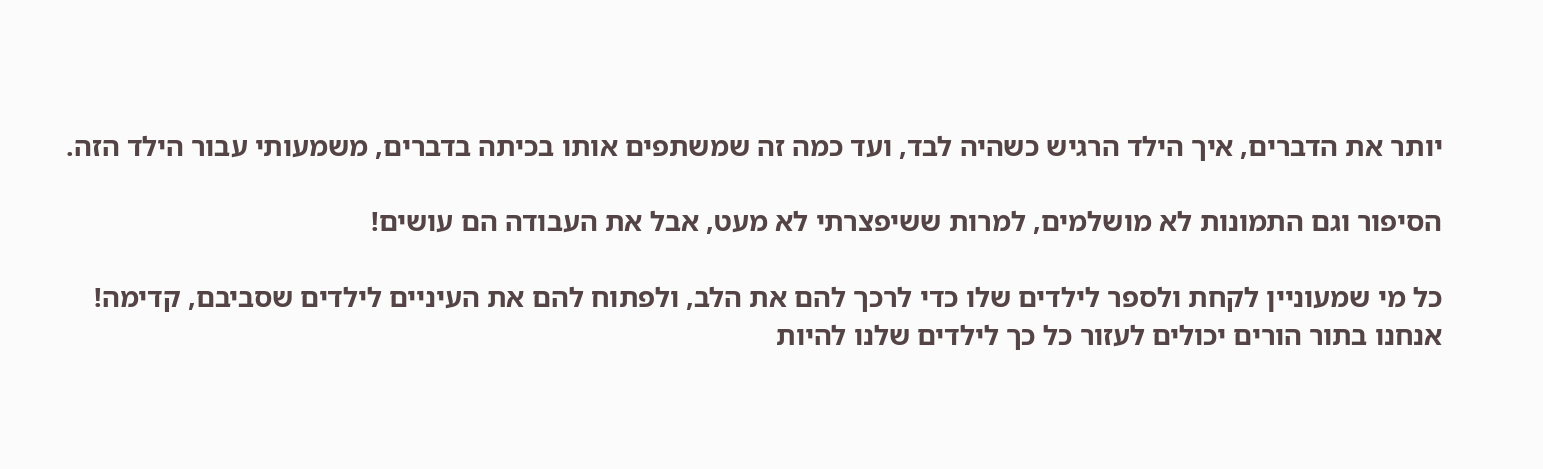יותר את הדברים, איך הילד הרגיש כשהיה לבד, ועד כמה זה שמשתפים אותו בכיתה בדברים, משמעותי עבור הילד הזה.

הסיפור וגם התמונות לא מושלמים, למרות ששיפצרתי לא מעט, אבל את העבודה הם עושים!

כל מי שמעוניין לקחת ולספר לילדים שלו כדי לרכך להם את הלב, ולפתוח להם את העיניים לילדים שסביבם, קדימה!
אנחנו בתור הורים יכולים לעזור כל כך לילדים שלנו להיות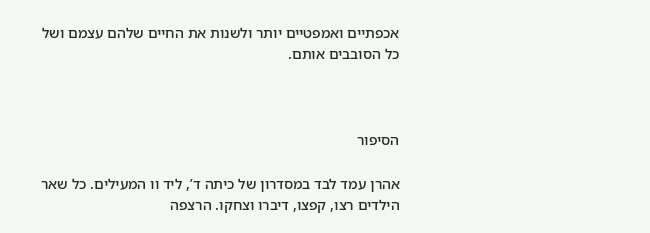אכפתיים ואמפטיים יותר ולשנות את החיים שלהם עצמם ושל כל הסובבים אותם.



הסיפור

אהרן עמד לבד במסדרון של כיתה ד’, ליד וו המעילים. כל שאר הילדים רצו, קפצו, דיברו וצחקו. הרצפה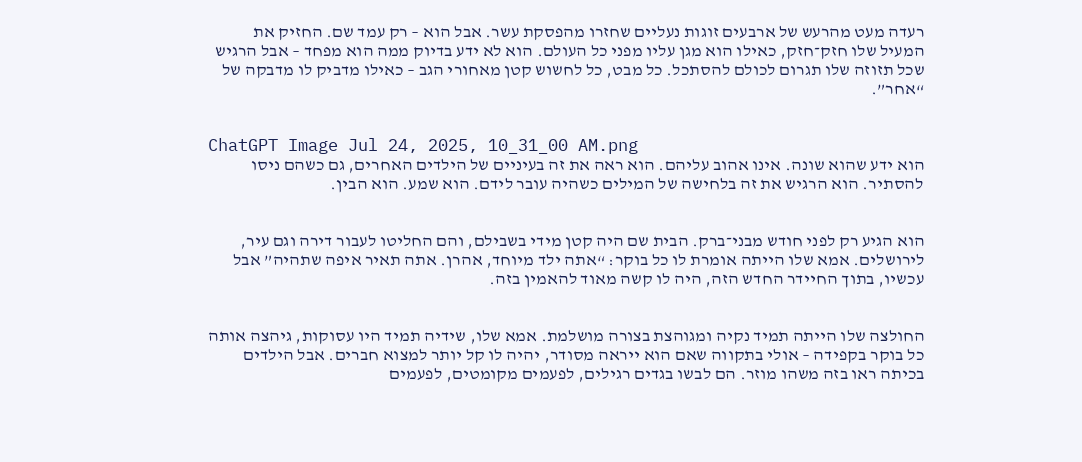רעדה מעט מהרעש של ארבעים זוגות נעליים שחזרו מהפסקת עשר. אבל הוא – רק עמד שם. החזיק את המעיל שלו חזק־חזק, כאילו הוא מגן עליו מפני כל העולם. הוא לא ידע בדיוק ממה הוא מפחד – אבל הרגיש שכל תזוזה שלו תגרום לכולם להסתכל. כל מבט, כל לחשוש קטן מאחורי הגב – כאילו מדביק לו מדבקה של “אחר”.


ChatGPT Image Jul 24, 2025, 10_31_00 AM.png
הוא ידע שהוא שונה. אינו אהוב עליהם. הוא ראה את זה בעיניים של הילדים האחרים, גם כשהם ניסו להסתיר. הוא הרגיש את זה בלחישה של המילים כשהיה עובר לידם. הוא שמע. הוא הבין.


הוא הגיע רק לפני חודש מבני־ברק. הבית שם היה קטן מידי בשבילם, והם החליטו לעבור דירה וגם עיר, לירושלים. אמא שלו הייתה אומרת לו כל בוקר: “אתה ילד מיוחד, אהרן. אתה תאיר איפה שתהיה” אבל עכשיו, בתוך החיידר החדש הזה, היה לו קשה מאוד להאמין בזה.


החולצה שלו הייתה תמיד נקיה ומגוהצת בצורה מושלמת. אמא שלו, שידיה תמיד היו עסוקות, גיהצה אותה כל בוקר בקפידה – אולי בתקווה שאם הוא ייראה מסודר, יהיה לו קל יותר למצוא חברים. אבל הילדים בכיתה ראו בזה משהו מוזר. הם לבשו בגדים רגילים, לפעמים מקומטים, לפעמים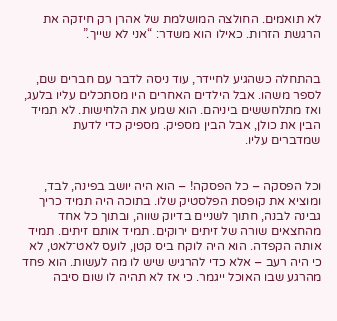לא תואמים. החולצה המושלמת של אהרן רק חיזקה את הרגשת הזרות. כאילו הוא משדר: “אני לא שייך.”


בהתחלה כשהגיע לחיידר, עוד ניסה לדבר עם חברים שם, לספר משהו. אבל הילדים האחרים היו מסתכלים עליו בלעג, ואז מתלחששים ביניהם. הוא שמע את הלחישות. לא תמיד הבין את כולן, אבל הבין מספיק. מספיק כדי לדעת שמדברים עליו.


וכל הפסקה – כל הפסקה! – הוא היה יושב בפינה, לבד, ומוציא את קופסת הפלסטיק שלו. בתוכה היה תמיד כריך גבינה לבנה, חתוך לשניים בדיוק שווה, ובתוך כל אחד מהחצאים שורה של זיתים ירוקים. תמיד אותם זיתים. תמיד אותה הקפדה. הוא היה לוקח ביס קטן, לועס לאט־לאט, לא כי היה רעב – אלא כדי להרגיש שיש לו מה לעשות. הוא פחד מהרגע שבו האוכל ייגמר. כי אז לא תהיה לו שום סיבה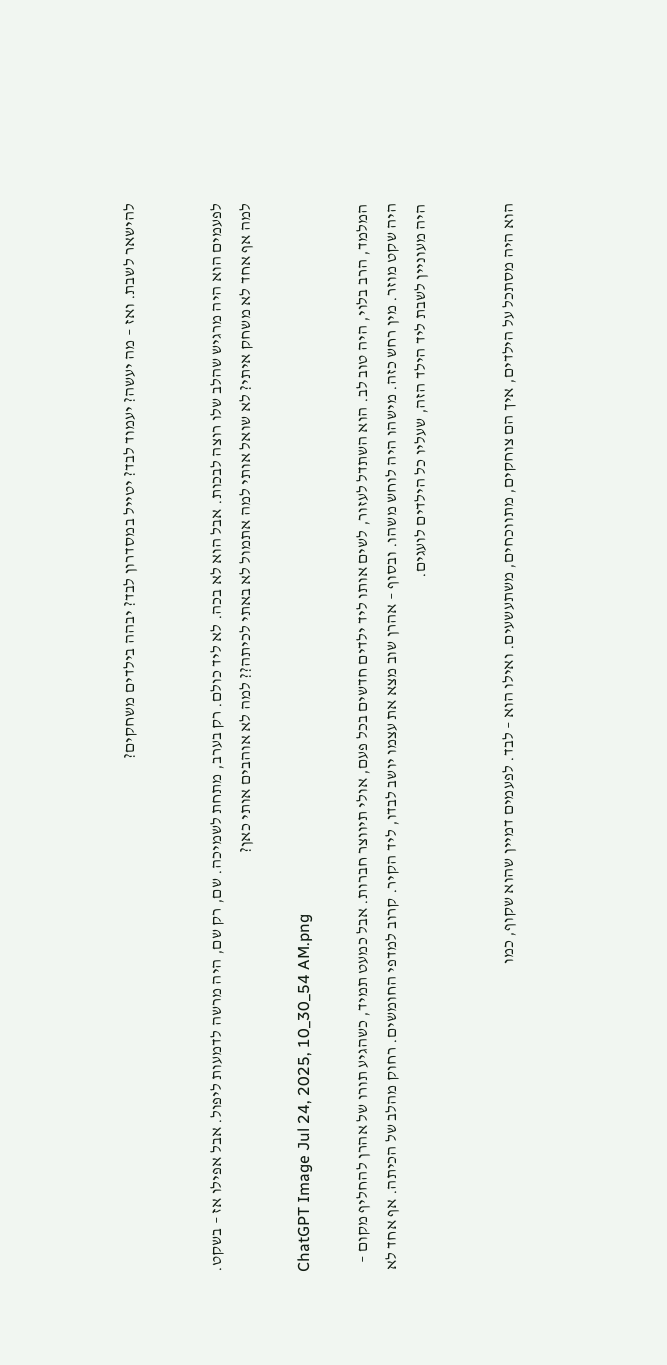להישאר לשבת. ואז – מה יעשה? יעמוד לבד? יטייל במסדרון לבד? יבהה בילדים משחקים?


לפעמים הוא היה מרגיש שהלב שלו רוצה לבכות. אבל הוא לא בכה. לא ליד כולם. רק בערב, מתחת לשמיכה. שם, רק שם, היה מרשה לדמעות ליפול. אבל אפילו אז – בשקט. למה אף אחד לא משחק איתי? לא שואל אותי למה אתמול לא באתי לכיתה?? למה לא אוהבים אותי כאן?

ChatGPT Image Jul 24, 2025, 10_30_54 AM.png

המלמד, הרב בלוי, היה טוב לב. הוא השתדל לעזור, לשים אותו ליד ילדים חדשים בכל פעם, אולי תיווצר חברות. אבל כמעט תמיד, כשהגיע תורו של אהרן להחליף מקום – היה שקט מוזר. מין רחש כזה. מישהו היה לוחש משהו. ובסוף – אהרן שוב מצא את עצמו יושב לבדו, ליד הקיר. קרוב למדפי החומשים. רחוק מהלב של הכיתה. אף אחד לא היה מעוניין לשבת ליד הילד הזה, שעליו כל הילדים לועגים.


הוא היה מסתכל על הילדים, איך הם צוחקים, מתווכחים, משתעשעים. ואילו הוא – לבד. לפעמים דמיין שהוא שקוף, כמו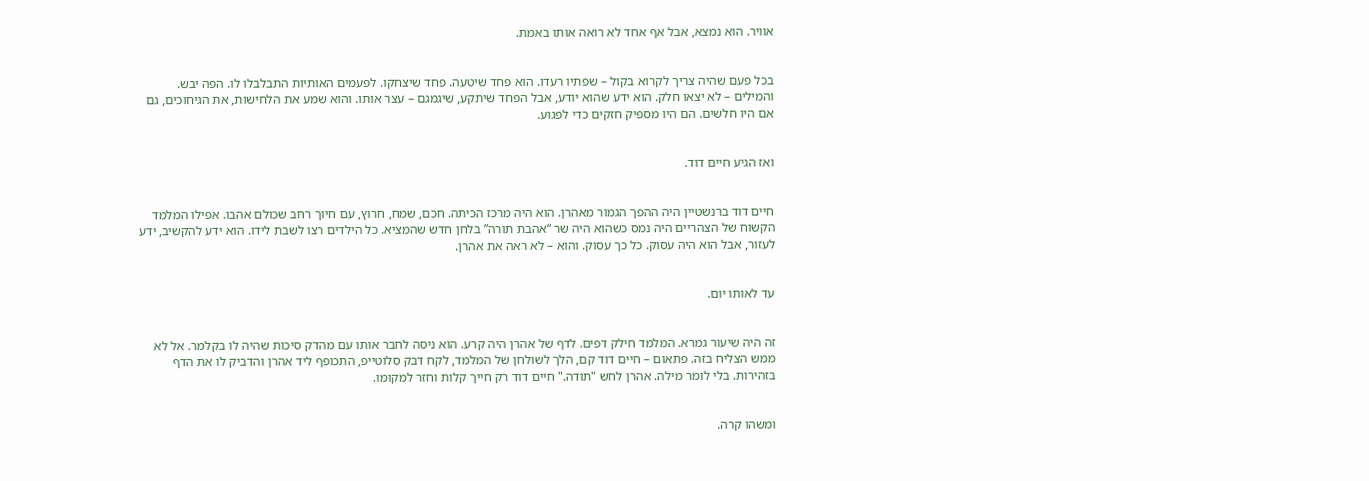אוויר. הוא נמצא, אבל אף אחד לא רואה אותו באמת.


בכל פעם שהיה צריך לקרוא בקול – שפתיו רעדו. הוא פחד שיטעה. פחד שיצחקו. לפעמים האותיות התבלבלו לו. הפה יבש. והמילים – לא יצאו חלק. הוא ידע שהוא יודע, אבל הפחד שיתקע, שיגמגם – עצר אותו. והוא שמע את הלחישות, את הגיחוכים, גם אם היו חלשים. הם היו מספיק חזקים כדי לפגוע.


ואז הגיע חיים דוד.


חיים דוד ברנשטיין היה ההפך הגמור מאהרן. הוא היה מרכז הכיתה. חכם, שמח, חרוץ, עם חיוך רחב שכולם אהבו. אפילו המלמד הקשוח של הצהריים היה נמס כשהוא היה שר “אהבת תורה” בלחן חדש שהמציא. כל הילדים רצו לשבת לידו. הוא ידע להקשיב, ידע לעזור, אבל הוא היה עסוק. כל כך עסוק. והוא – לא ראה את אהרן.


עד לאותו יום.


זה היה שיעור גמרא. המלמד חילק דפים. לדף של אהרן היה קרע. הוא ניסה לחבר אותו עם מהדק סיכות שהיה לו בקלמר. אל לא ממש הצליח בזה. פתאום – חיים דוד קם, הלך לשולחן של המלמד, לקח דבק סלוטייפ, התכופף ליד אהרן והדביק לו את הדף בזהירות. בלי לומר מילה. אהרן לחש "תודה." חיים דוד רק חייך קלות וחזר למקומו.


ומשהו קרה.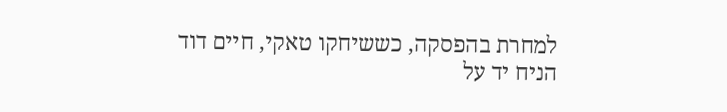למחרת בהפסקה, כששיחקו טאקי, חיים דוד הניח יד על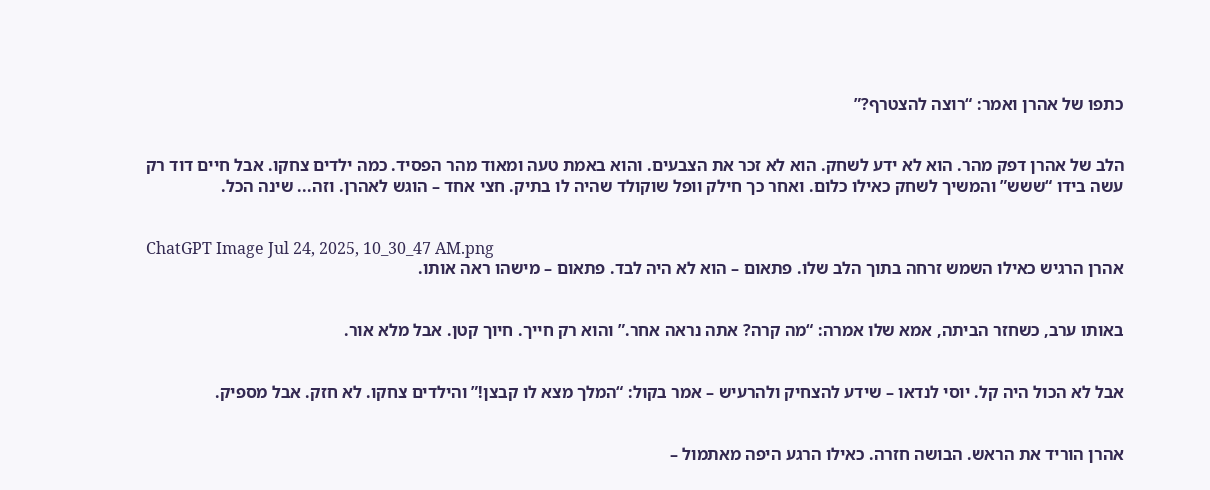כתפו של אהרן ואמר: “רוצה להצטרף?”


הלב של אהרן דפק מהר. הוא לא ידע לשחק. הוא לא זכר את הצבעים. והוא באמת טעה ומאוד מהר הפסיד. כמה ילדים צחקו. אבל חיים דוד רק עשה בידו “ששש” והמשיך לשחק כאילו כלום. ואחר כך חילק וופל שוקולד שהיה לו בתיק. חצי אחד – הוגש לאהרן. וזה... שינה הכל.


ChatGPT Image Jul 24, 2025, 10_30_47 AM.png
אהרן הרגיש כאילו השמש זרחה בתוך הלב שלו. פתאום – הוא לא היה לבד. פתאום – מישהו ראה אותו.


באותו ערב, כשחזר הביתה, אמא שלו אמרה: “מה קרה? אתה נראה אחר.” והוא רק חייך. חיוך קטן. אבל מלא אור.


אבל לא הכול היה קל. יוסי לנדאו – שידע להצחיק ולהרעיש – אמר בקול: “המלך מצא לו קבצן!” והילדים צחקו. לא חזק. אבל מספיק.


אהרן הוריד את הראש. הבושה חזרה. כאילו הרגע היפה מאתמול –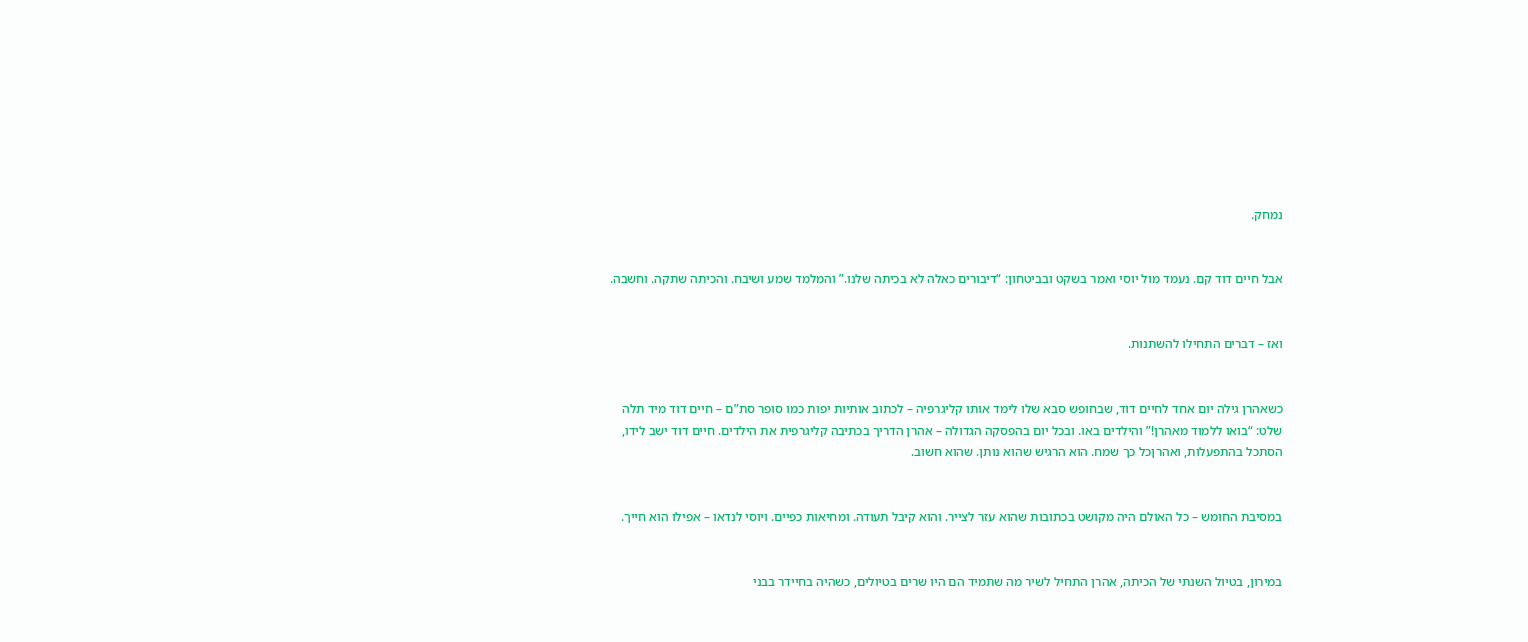נמחק.


אבל חיים דוד קם. נעמד מול יוסי ואמר בשקט ובביטחון: “דיבורים כאלה לא בכיתה שלנו.” והמלמד שמע ושיבח. והכיתה שתקה. וחשבה.


ואז – דברים התחילו להשתנות.


כשאהרן גילה יום אחד לחיים דוד, שבחופש סבא שלו לימד אותו קליגרפיה – לכתוב אותיות יפות כמו סופר סת”ם – חיים דוד מיד תלה שלט: “בואו ללמוד מאהרן!” והילדים באו. ובכל יום בהפסקה הגדולה – אהרן הדריך בכתיבה קליגרפית את הילדים. חיים דוד ישב לידו, הסתכל בהתפעלות, ואהרןכל כך שמח. הוא הרגיש שהוא נותן. שהוא חשוב.


במסיבת החומש – כל האולם היה מקושט בכתובות שהוא עזר לצייר. והוא קיבל תעודה. ומחיאות כפיים. ויוסי לנדאו – אפילו הוא חייך.


במירון, בטיול השנתי של הכיתה, אהרן התחיל לשיר מה שתמיד הם היו שרים בטיולים, כשהיה בחיידר בבני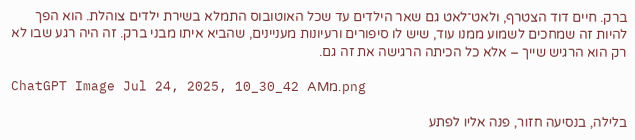ברק. חיים דוד הצטרף, ולאט־לאט גם שאר הילדים עד שכל האוטובוס התמלא בשירת ילדים צוהלת. הוא הפך להיות זה שמחכים לשמוע ממנו עוד, שיש לו סיפורים ורעיונות מעניינים, שהביא איתו מבני ברק. זה היה רגע שבו לא רק הוא הרגיש שייך – אלא כל הכיתה הרגישה את זה גם.

ChatGPT Image Jul 24, 2025, 10_30_42 AMמ.png

בלילה, בנסיעה חזור, פנה אליו לפתע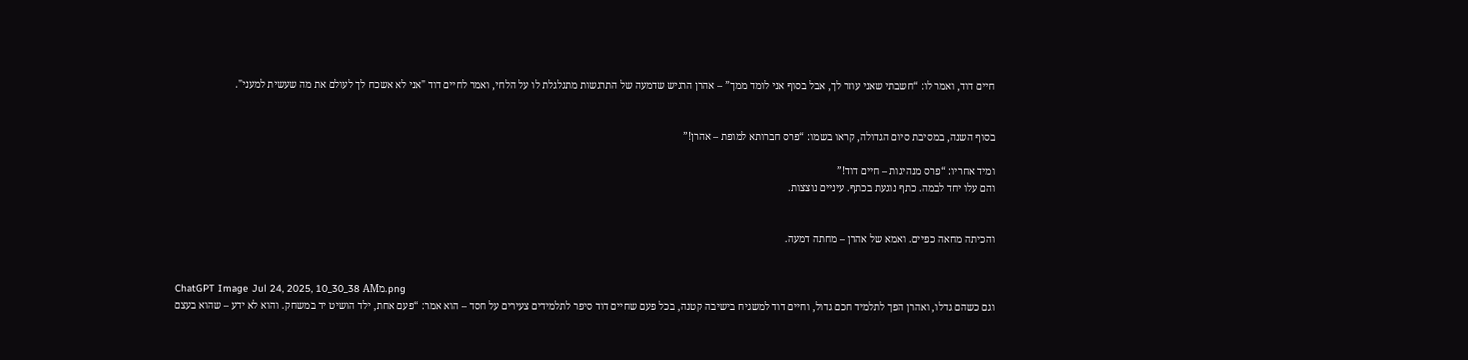חיים דוד, ואמר לו: “חשבתי שאני עוזר לך, אבל בסוף אני לומד ממך” – אהרן הרגיש שדמעה של התרגשות מתגלגלת לו על הלחי, ואמר לחיים דוד "אני לא אשכח לך לעולם את מה שעשית למעני".


בסוף השנה, במסיבת סיום הגדולה, קראו בשמו: “פרס חברותא למופת – אהרן!”

ומיד אחריו: “פרס מנהיגות – חיים דוד!”
והם עלו יחד לבמה. כתף נוגעת בכתף. עיניים נוצצות.


והכיתה מחאה כפיים. ואמא של אהרן – מחתה דמעה.


ChatGPT Image Jul 24, 2025, 10_30_38 AMמ.png
וגם כשהם גדלו, ואהרן הפך לתלמיד חכם גדול, וחיים דוד למשגיח בישיבה קטנה, בכל פעם שחיים דוד סיפר לתלמידים צעירים על חסד – הוא אמר: “פעם אחת, ילד הושיט יד במשחק. והוא לא ידע – שהוא בעצם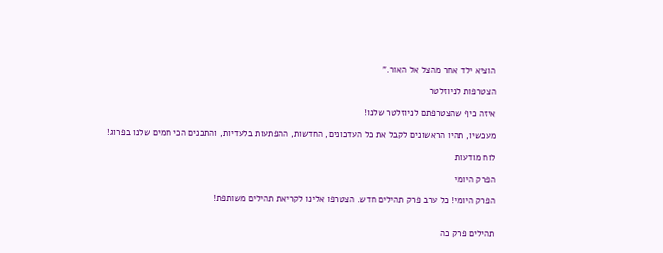הוציא ילד אחר מהצל אל האור.”

הצטרפות לניוזלטר

איזה כיף שהצטרפתם לניוזלטר שלנו!

מעכשיו, תהיו הראשונים לקבל את כל העדכונים, החדשות, ההפתעות בלעדיות, והתכנים הכי חמים שלנו בפרוג!

לוח מודעות

הפרק היומי

הפרק היומי! כל ערב פרק תהילים חדש. הצטרפו אלינו לקריאת תהילים משותפת!


תהילים פרק כה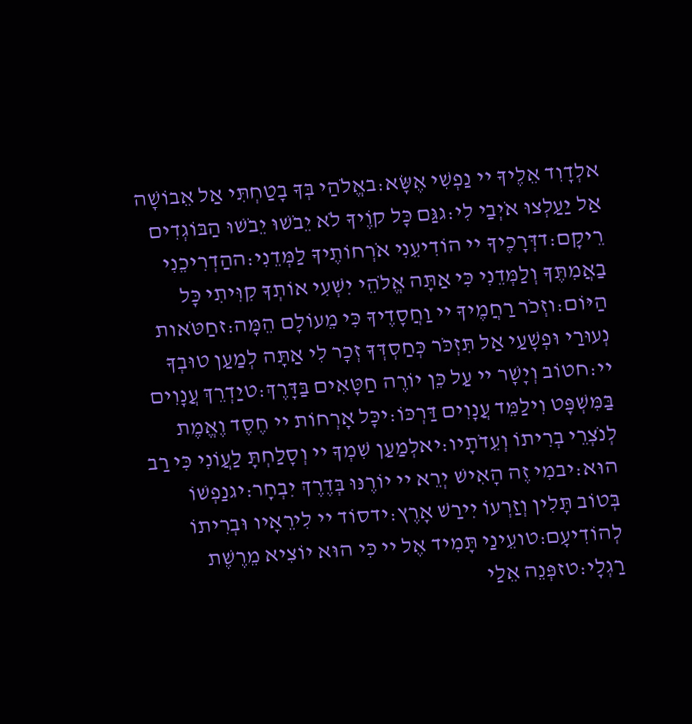אלְדָוִד אֵלֶיךָ יי נַפְשִׁי אֶשָּׂא:באֱלֹהַי בְּךָ בָטַחְתִּי אַל אֵבוֹשָׁה אַל יַעַלְצוּ אֹיְבַי לִי:גגַּם כָּל קוֶֹיךָ לֹא יֵבֹשׁוּ יֵבֹשׁוּ הַבּוֹגְדִים רֵיקָם:דדְּרָכֶיךָ יי הוֹדִיעֵנִי אֹרְחוֹתֶיךָ לַמְּדֵנִי:ההַדְרִיכֵנִי בַאֲמִתֶּךָ וְלַמְּדֵנִי כִּי אַתָּה אֱלֹהֵי יִשְׁעִי אוֹתְךָ קִוִּיתִי כָּל הַיּוֹם:וזְכֹר רַחֲמֶיךָ יי וַחֲסָדֶיךָ כִּי מֵעוֹלָם הֵמָּה:זחַטֹּאות נְעוּרַי וּפְשָׁעַי אַל תִּזְכֹּר כְּחַסְדְּךָ זְכָר לִי אַתָּה לְמַעַן טוּבְךָ יי:חטוֹב וְיָשָׁר יי עַל כֵּן יוֹרֶה חַטָּאִים בַּדָּרֶךְ:טיַדְרֵךְ עֲנָוִים בַּמִּשְׁפָּט וִילַמֵּד עֲנָוִים דַּרְכּוֹ:יכָּל אָרְחוֹת יי חֶסֶד וֶאֱמֶת לְנֹצְרֵי בְרִיתוֹ וְעֵדֹתָיו:יאלְמַעַן שִׁמְךָ יי וְסָלַחְתָּ לַעֲוֹנִי כִּי רַב הוּא:יבמִי זֶה הָאִישׁ יְרֵא יי יוֹרֶנּוּ בְּדֶרֶךְ יִבְחָר:יגנַפְשׁוֹ בְּטוֹב תָּלִין וְזַרְעוֹ יִירַשׁ אָרֶץ:ידסוֹד יי לִירֵאָיו וּבְרִיתוֹ לְהוֹדִיעָם:טועֵינַי תָּמִיד אֶל יי כִּי הוּא יוֹצִיא מֵרֶשֶׁת רַגְלָי:טזפְּנֵה אֵלַי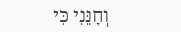וְחָנֵּנִי כִּי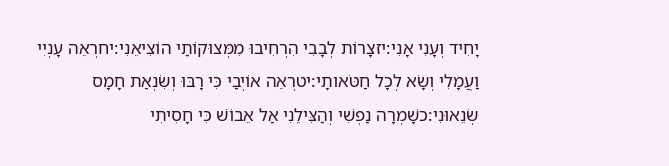יָחִיד וְעָנִי אָנִי:יזצָרוֹת לְבָבִי הִרְחִיבוּ מִמְּצוּקוֹתַי הוֹצִיאֵנִי:יחרְאֵה עָנְיִי וַעֲמָלִי וְשָׂא לְכָל חַטֹּאותָי:יטרְאֵה אוֹיְבַי כִּי רָבּוּ וְשִׂנְאַת חָמָס שְׂנֵאוּנִי:כשָׁמְרָה נַפְשִׁי וְהַצִּילֵנִי אַל אֵבוֹשׁ כִּי חָסִיתִי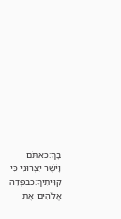בָךְ:כאתֹּם וָיֹשֶׁר יִצְּרוּנִי כִּי קִוִּיתִיךָ:כבפְּדֵה אֱלֹהִים אֶת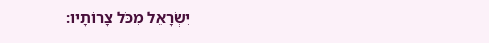יִשְׂרָאֵל מִכֹּל צָרוֹתָיו: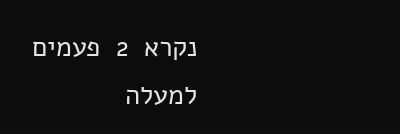נקרא  2  פעמים
למעלה